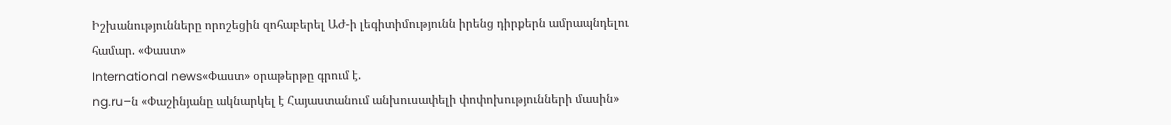Իշխանությունները որոշեցին զոհաբերել ԱԺ-ի լեգիտիմությունն իրենց դիրքերն ամրապնդելու համար. «Փաստ»
International news«Փաստ» օրաթերթը գրում է.
ng.ru–ն «Փաշինյանը ակնարկել է Հայաստանում անխուսափելի փոփոխությունների մասին»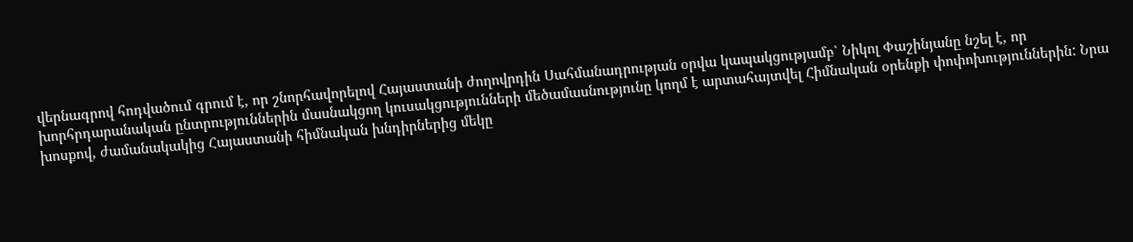վերնագրով հոդվածում գրում է, որ շնորհավորելով Հայաստանի ժողովրդին Սահմանադրության օրվա կապակցությամբ՝ Նիկոլ Փաշինյանը նշել է, որ խորհրդարանական ընտրություններին մասնակցող կուսակցությունների մեծամասնությունը կողմ է արտահայտվել Հիմնական օրենքի փոփոխություններին: Նրա խոսքով, ժամանակակից Հայաստանի հիմնական խնդիրներից մեկը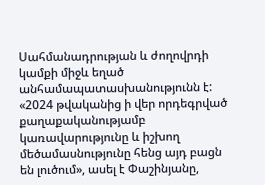Սահմանադրության և ժողովրդի կամքի միջև եղած անհամապատասխանությունն է: «2024 թվականից ի վեր որդեգրված քաղաքականությամբ կառավարությունը և իշխող մեծամասնությունը հենց այդ բացն են լուծում», ասել է Փաշինյանը,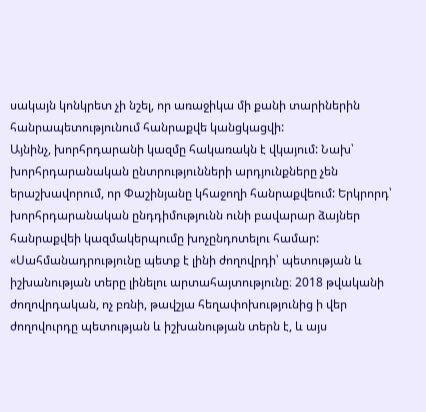սակայն կոնկրետ չի նշել, որ առաջիկա մի քանի տարիներին հանրապետությունում հանրաքվե կանցկացվի:
Այնինչ, խորհրդարանի կազմը հակառակն է վկայում: Նախ՝ խորհրդարանական ընտրությունների արդյունքները չեն երաշխավորում, որ Փաշինյանը կհաջողի հանրաքվեում: Երկրորդ՝ խորհրդարանական ընդդիմությունն ունի բավարար ձայներ հանրաքվեի կազմակերպումը խոչընդոտելու համար: «Սահմանադրությունը պետք է լինի ժողովրդի՝ պետության և իշխանության տերը լինելու արտահայտությունը։ 2018 թվականի ժողովրդական, ոչ բռնի, թավշյա հեղափոխությունից ի վեր ժողովուրդը պետության և իշխանության տերն է, և այս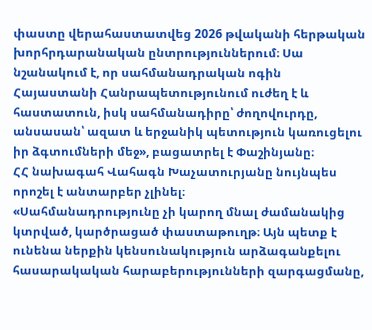փաստը վերահաստատվեց 2026 թվականի հերթական խորհրդարանական ընտրություններում։ Սա նշանակում է, որ սահմանադրական ոգին Հայաստանի Հանրապետությունում ուժեղ է և հաստատուն, իսկ սահմանադիրը՝ ժողովուրդը, անսասան՝ ազատ և երջանիկ պետություն կառուցելու իր ձգտումների մեջ», բացատրել է Փաշինյանը։
ՀՀ նախագահ Վահագն Խաչատուրյանը նույնպես որոշել է անտարբեր չլինել։
«Սահմանադրությունը չի կարող մնալ ժամանակից կտրված, կարծրացած փաստաթուղթ։ Այն պետք է ունենա ներքին կենսունակություն արձագանքելու հասարակական հարաբերությունների զարգացմանը,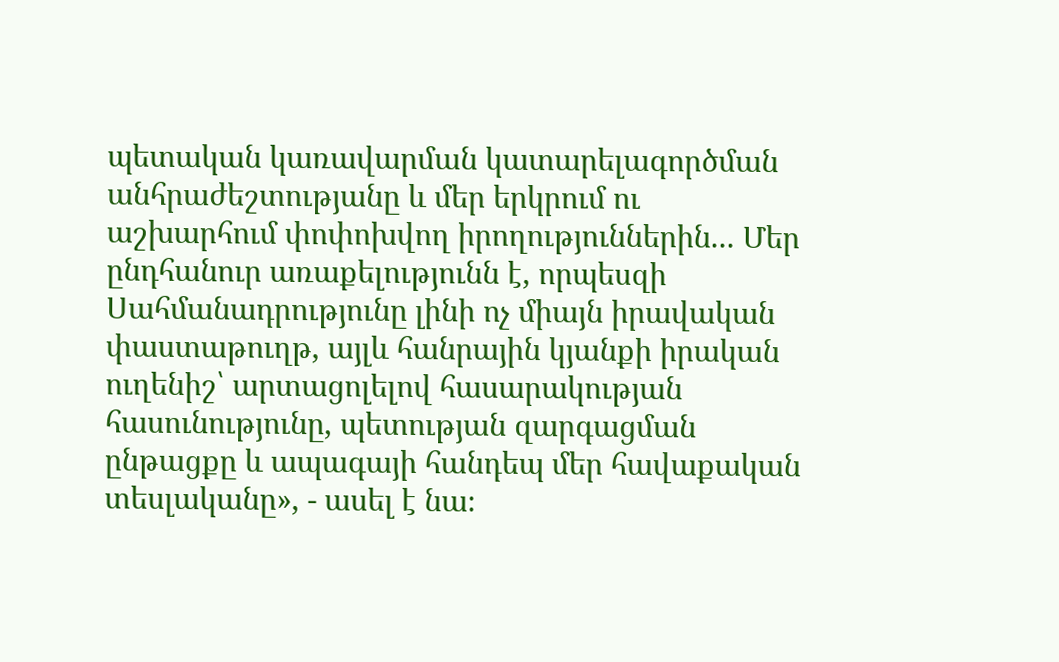պետական կառավարման կատարելագործման անհրաժեշտությանը և մեր երկրում ու աշխարհում փոփոխվող իրողություններին... Մեր ընդհանուր առաքելությունն է, որպեսզի Սահմանադրությունը լինի ոչ միայն իրավական փաստաթուղթ, այլև հանրային կյանքի իրական ուղենիշ՝ արտացոլելով հասարակության հասունությունը, պետության զարգացման ընթացքը և ապագայի հանդեպ մեր հավաքական տեսլականը», - ասել է նա։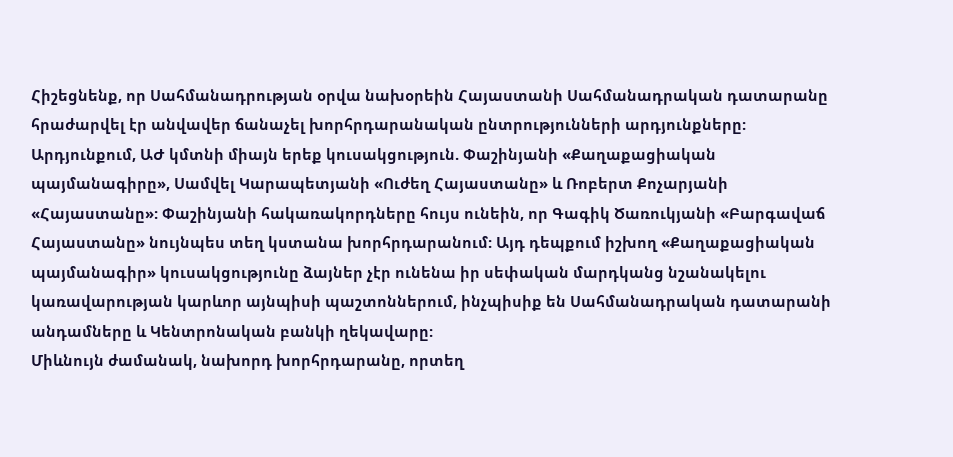Հիշեցնենք, որ Սահմանադրության օրվա նախօրեին Հայաստանի Սահմանադրական դատարանը հրաժարվել էր անվավեր ճանաչել խորհրդարանական ընտրությունների արդյունքները: Արդյունքում, ԱԺ կմտնի միայն երեք կուսակցություն. Փաշինյանի «Քաղաքացիական պայմանագիրը», Սամվել Կարապետյանի «Ուժեղ Հայաստանը» և Ռոբերտ Քոչարյանի «Հայաստանը»: Փաշինյանի հակառակորդները հույս ունեին, որ Գագիկ Ծառուկյանի «Բարգավաճ Հայաստանը» նույնպես տեղ կստանա խորհրդարանում: Այդ դեպքում իշխող «Քաղաքացիական պայմանագիր» կուսակցությունը ձայներ չէր ունենա իր սեփական մարդկանց նշանակելու կառավարության կարևոր այնպիսի պաշտոններում, ինչպիսիք են Սահմանադրական դատարանի անդամները և Կենտրոնական բանկի ղեկավարը:
Միևնույն ժամանակ, նախորդ խորհրդարանը, որտեղ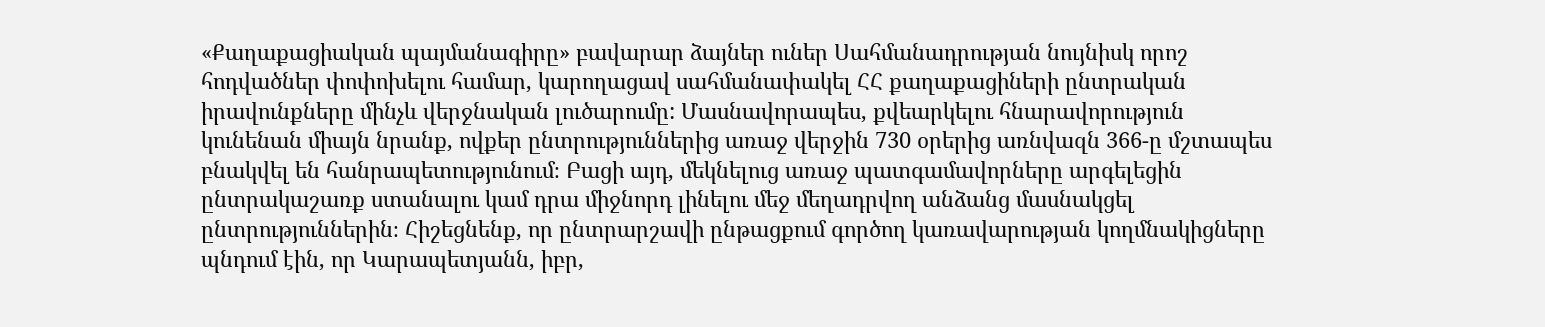«Քաղաքացիական պայմանագիրը» բավարար ձայներ ուներ Սահմանադրության նույնիսկ որոշ հոդվածներ փոփոխելու համար, կարողացավ սահմանափակել ՀՀ քաղաքացիների ընտրական իրավունքները մինչև վերջնական լուծարումը: Մասնավորապես, քվեարկելու հնարավորություն կունենան միայն նրանք, ովքեր ընտրություններից առաջ վերջին 730 օրերից առնվազն 366-ը մշտապես բնակվել են հանրապետությունում։ Բացի այդ, մեկնելուց առաջ պատգամավորները արգելեցին ընտրակաշառք ստանալու կամ դրա միջնորդ լինելու մեջ մեղադրվող անձանց մասնակցել ընտրություններին։ Հիշեցնենք, որ ընտրարշավի ընթացքում գործող կառավարության կողմնակիցները պնդում էին, որ Կարապետյանն, իբր,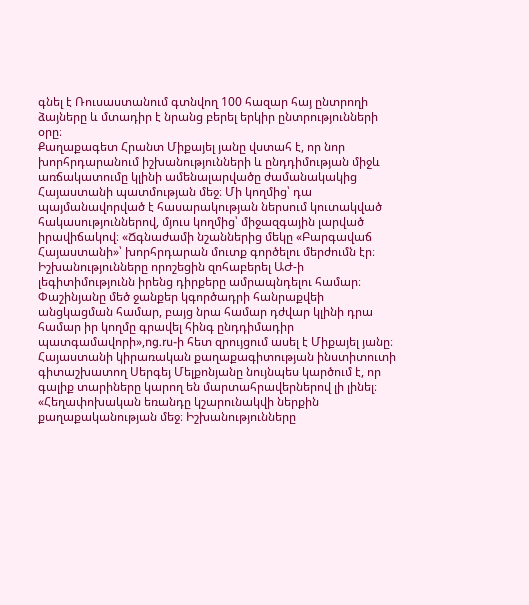գնել է Ռուսաստանում գտնվող 100 հազար հայ ընտրողի ձայները և մտադիր է նրանց բերել երկիր ընտրությունների օրը։
Քաղաքագետ Հրանտ Միքայել յանը վստահ է, որ նոր խորհրդարանում իշխանությունների և ընդդիմության միջև առճակատումը կլինի ամենալարվածը ժամանակակից Հայաստանի պատմության մեջ։ Մի կողմից՝ դա պայմանավորված է հասարակության ներսում կուտակված հակասություններով, մյուս կողմից՝ միջազգային լարված իրավիճակով։ «Ճգնաժամի նշաններից մեկը «Բարգավաճ Հայաստանի»՝ խորհրդարան մուտք գործելու մերժումն էր։ Իշխանությունները որոշեցին զոհաբերել ԱԺ-ի լեգիտիմությունն իրենց դիրքերը ամրապնդելու համար։ Փաշինյանը մեծ ջանքեր կգործադրի հանրաքվեի անցկացման համար, բայց նրա համար դժվար կլինի դրա համար իր կողմը գրավել հինգ ընդդիմադիր պատգամավորի»,ng.ru-ի հետ զրույցում ասել է Միքայել յանը։
Հայաստանի կիրառական քաղաքագիտության ինստիտուտի գիտաշխատող Սերգեյ Մելքոնյանը նույնպես կարծում է, որ գալիք տարիները կարող են մարտահրավերներով լի լինել։ «Հեղափոխական եռանդը կշարունակվի ներքին քաղաքականության մեջ։ Իշխանությունները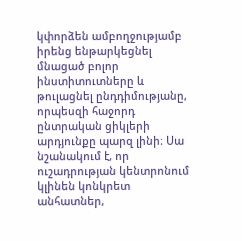կփորձեն ամբողջությամբ իրենց ենթարկեցնել մնացած բոլոր ինստիտուտները և թուլացնել ընդդիմությանը, որպեսզի հաջորդ ընտրական ցիկլերի արդյունքը պարզ լինի։ Սա նշանակում է, որ ուշադրության կենտրոնում կլինեն կոնկրետ անհատներ,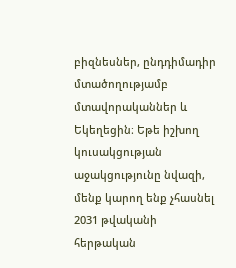բիզնեսներ, ընդդիմադիր մտածողությամբ մտավորականներ և Եկեղեցին։ Եթե իշխող կուսակցության աջակցությունը նվազի, մենք կարող ենք չհասնել 2031 թվականի հերթական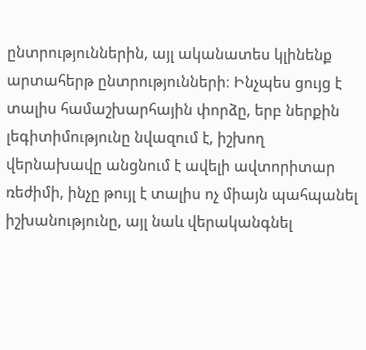ընտրություններին, այլ ականատես կլինենք արտահերթ ընտրությունների։ Ինչպես ցույց է տալիս համաշխարհային փորձը, երբ ներքին լեգիտիմությունը նվազում է, իշխող վերնախավը անցնում է ավելի ավտորիտար ռեժիմի, ինչը թույլ է տալիս ոչ միայն պահպանել իշխանությունը, այլ նաև վերականգնել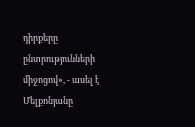դիրքերը ընտրությունների միջոցով», - ասել է Մելքոնյանը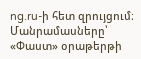ng.ru-ի հետ զրույցում։
Մանրամասները՝ «Փաստ» օրաթերթի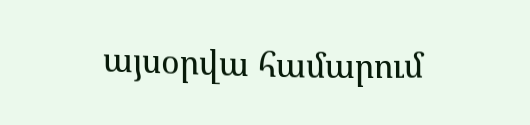այսօրվա համարում